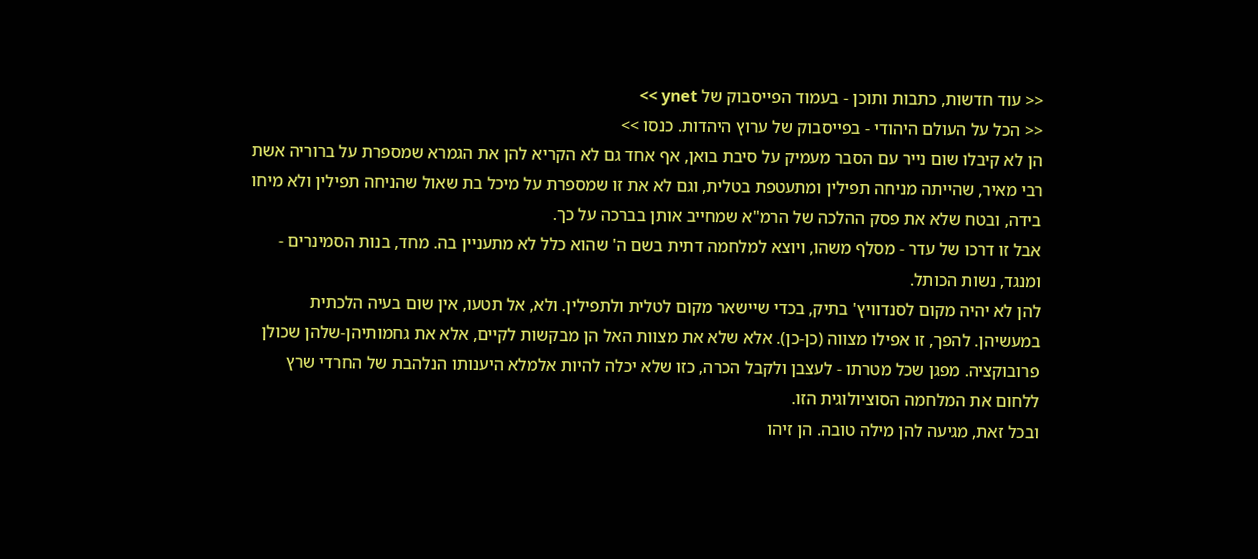<< עוד חדשות, כתבות ותוכן - בעמוד הפייסבוק של ynet >>
<< הכל על העולם היהודי - בפייסבוק של ערוץ היהדות. כנסו >>
הן לא קיבלו שום נייר עם הסבר מעמיק על סיבת בואן, אף אחד גם לא הקריא להן את הגמרא שמספרת על ברוריה אשת רבי מאיר, שהייתה מניחה תפילין ומתעטפת בטלית, וגם לא את זו שמספרת על מיכל בת שאול שהניחה תפילין ולא מיחו בידה, ובטח שלא את פסק ההלכה של הרמ"א שמחייב אותן בברכה על כך.
אבל זו דרכו של עדר - מסלף משהו, ויוצא למלחמה דתית בשם ה' שהוא כלל לא מתעניין בה. מחד, בנות הסמינרים - ומנגד, נשות הכותל.
להן לא יהיה מקום לסנדוויץ' בתיק, בכדי שיישאר מקום לטלית ולתפילין. ולא, אל תטעו, אין שום בעיה הלכתית במעשיהן. להפך, זו אפילו מצווה (כן-כן). אלא שלא את מצוות האל הן מבקשות לקיים, אלא את גחמותיהן-שלהן שכולן פרובוקציה. מפגן שכל מטרתו - לעצבן ולקבל הכרה, כזו שלא יכלה להיות אלמלא היענותו הנלהבת של החרדי שרץ ללחום את המלחמה הסוציולוגית הזו.
ובכל זאת, מגיעה להן מילה טובה. הן זיהו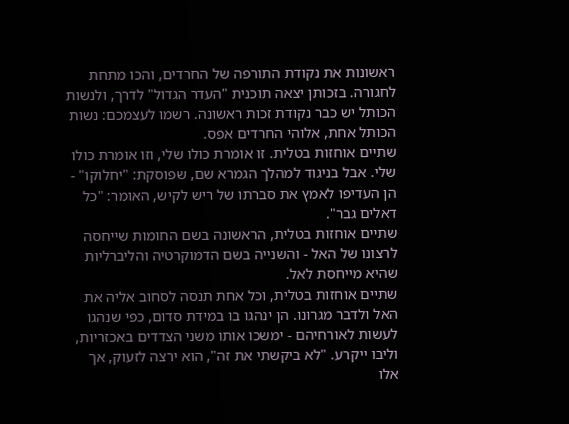ראשונות את נקודת התורפה של החרדים, והכו מתחת לחגורה. בזכותן יצאה תוכנית "העדר הגדול" לדרך, ולנשות הכותל יש כבר נקודת זכות ראשונה. רשמו לעצמכם: נשות הכותל אחת, אלוהי החרדים אפס.
שתיים אוחזות בטלית. זו אומרת כולו שלי, וזו אומרת כולו שלי. אבל בניגוד למהלך הגמרא שם, שפוסקת: "יחלוקו" - הן העדיפו לאמץ את סברתו של ריש לקיש, האומר: "כל דאלים גבר".
שתיים אוחזות בטלית, הראשונה בשם החומות שייחסה לרצונו של האל - והשנייה בשם הדמוקרטיה והליברליות שהיא מייחסת לאל.
שתיים אוחזות בטלית, וכל אחת תנסה לסחוב אליה את האל ולדבר מגרונו. הן ינהגו בו במידת סדום, כפי שנהגו לעשות לאורחיהם - ימשכו אותו משני הצדדים באכזריות, וליבו ייקרע. "לא ביקשתי את זה", הוא ירצה לזעוק, אך אלו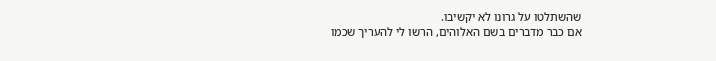שהשתלטו על גרונו לא יקשיבו.
אם כבר מדברים בשם האלוהים, הרשו לי להעריך שכמו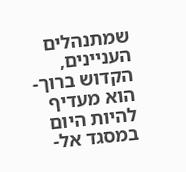שמתנהלים העניינים, הקדוש ברוך-הוא מעדיף להיות היום במסגד אל-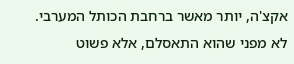אקצ'ה, יותר מאשר ברחבת הכותל המערבי. לא מפני שהוא התאסלם, אלא פשוט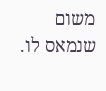משום שנמאס לו.